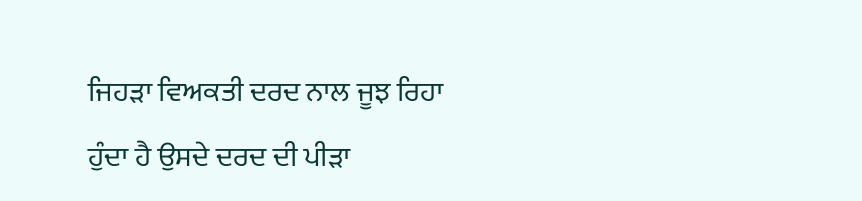ਜਿਹੜਾ ਵਿਅਕਤੀ ਦਰਦ ਨਾਲ ਜੂਝ ਰਿਹਾ ਹੁੰਦਾ ਹੈ ਉਸਦੇ ਦਰਦ ਦੀ ਪੀੜਾ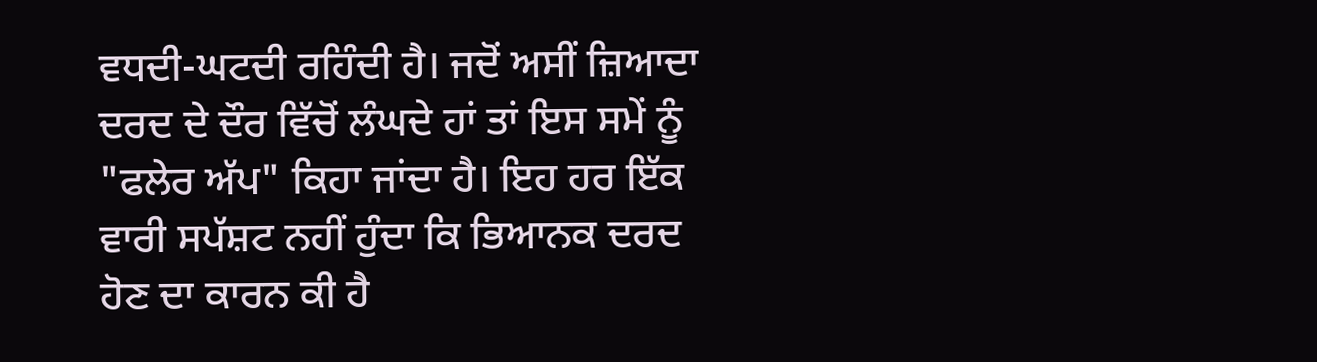ਵਧਦੀ-ਘਟਦੀ ਰਹਿੰਦੀ ਹੈ। ਜਦੋਂ ਅਸੀਂ ਜ਼ਿਆਦਾ ਦਰਦ ਦੇ ਦੌਰ ਵਿੱਚੋਂ ਲੰਘਦੇ ਹਾਂ ਤਾਂ ਇਸ ਸਮੇਂ ਨੂੰ "ਫਲੇਰ ਅੱਪ" ਕਿਹਾ ਜਾਂਦਾ ਹੈ। ਇਹ ਹਰ ਇੱਕ ਵਾਰੀ ਸਪੱਸ਼ਟ ਨਹੀਂ ਹੁੰਦਾ ਕਿ ਭਿਆਨਕ ਦਰਦ ਹੋਣ ਦਾ ਕਾਰਨ ਕੀ ਹੈ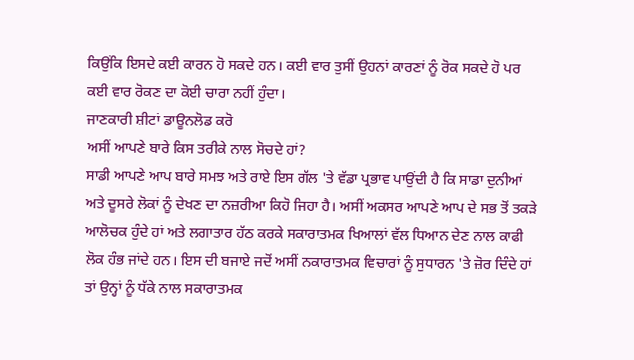ਕਿਉਂਕਿ ਇਸਦੇ ਕਈ ਕਾਰਨ ਹੋ ਸਕਦੇ ਹਨ। ਕਈ ਵਾਰ ਤੁਸੀਂ ਉਹਨਾਂ ਕਾਰਣਾਂ ਨੂੰ ਰੋਕ ਸਕਦੇ ਹੋ ਪਰ ਕਈ ਵਾਰ ਰੋਕਣ ਦਾ ਕੋਈ ਚਾਰਾ ਨਹੀਂ ਹੁੰਦਾ।
ਜਾਣਕਾਰੀ ਸ਼ੀਟਾਂ ਡਾਊਨਲੋਡ ਕਰੋ
ਅਸੀਂ ਆਪਣੇ ਬਾਰੇ ਕਿਸ ਤਰੀਕੇ ਨਾਲ ਸੋਚਦੇ ਹਾਂ?
ਸਾਡੀ ਆਪਣੇ ਆਪ ਬਾਰੇ ਸਮਝ ਅਤੇ ਰਾਏ ਇਸ ਗੱਲ 'ਤੇ ਵੱਡਾ ਪ੍ਰਭਾਵ ਪਾਉਂਦੀ ਹੈ ਕਿ ਸਾਡਾ ਦੁਨੀਆਂ ਅਤੇ ਦੂਸਰੇ ਲੋਕਾਂ ਨੂੰ ਦੇਖਣ ਦਾ ਨਜ਼ਰੀਆ ਕਿਹੋ ਜਿਹਾ ਹੈ। ਅਸੀਂ ਅਕਸਰ ਆਪਣੇ ਆਪ ਦੇ ਸਭ ਤੋਂ ਤਕੜੇ ਆਲੋਚਕ ਹੁੰਦੇ ਹਾਂ ਅਤੇ ਲਗਾਤਾਰ ਹੱਠ ਕਰਕੇ ਸਕਾਰਾਤਮਕ ਖਿਆਲਾਂ ਵੱਲ ਧਿਆਨ ਦੇਣ ਨਾਲ ਕਾਫੀ ਲੋਕ ਹੰਭ ਜਾਂਦੇ ਹਨ। ਇਸ ਦੀ ਬਜਾਏ ਜਦੋਂ ਅਸੀਂ ਨਕਾਰਾਤਮਕ ਵਿਚਾਰਾਂ ਨੂੰ ਸੁਧਾਰਨ 'ਤੇ ਜ਼ੋਰ ਦਿੰਦੇ ਹਾਂ ਤਾਂ ਉਨ੍ਹਾਂ ਨੂੰ ਧੱਕੇ ਨਾਲ ਸਕਾਰਾਤਮਕ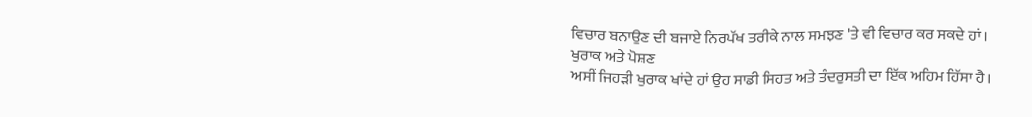ਵਿਚਾਰ ਬਨਾਉਣ ਦੀ ਬਜਾਏ ਨਿਰਪੱਖ ਤਰੀਕੇ ਨਾਲ ਸਮਝਣ 'ਤੇ ਵੀ ਵਿਚਾਰ ਕਰ ਸਕਦੇ ਹਾਂ।
ਖੁਰਾਕ ਅਤੇ ਪੋਸ਼ਣ
ਅਸੀਂ ਜਿਹੜੀ ਖੁਰਾਕ ਖਾਂਦੇ ਹਾਂ ਉਹ ਸਾਡੀ ਸਿਹਤ ਅਤੇ ਤੰਦਰੁਸਤੀ ਦਾ ਇੱਕ ਅਹਿਮ ਹਿੱਸਾ ਹੈ।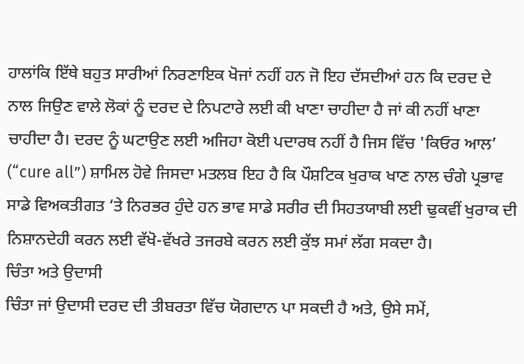ਹਾਲਾਂਕਿ ਇੱਥੇ ਬਹੁਤ ਸਾਰੀਆਂ ਨਿਰਣਾਇਕ ਖੋਜਾਂ ਨਹੀਂ ਹਨ ਜੋ ਇਹ ਦੱਸਦੀਆਂ ਹਨ ਕਿ ਦਰਦ ਦੇ ਨਾਲ ਜਿਉਣ ਵਾਲੇ ਲੋਕਾਂ ਨੂੰ ਦਰਦ ਦੇ ਨਿਪਟਾਰੇ ਲਈ ਕੀ ਖਾਣਾ ਚਾਹੀਦਾ ਹੈ ਜਾਂ ਕੀ ਨਹੀਂ ਖਾਣਾ ਚਾਹੀਦਾ ਹੈ। ਦਰਦ ਨੂੰ ਘਟਾਉਣ ਲਈ ਅਜਿਹਾ ਕੋਈ ਪਦਾਰਥ ਨਹੀਂ ਹੈ ਜਿਸ ਵਿੱਚ 'ਕਿਓਰ ਆਲ’ (“cure all”) ਸ਼ਾਮਿਲ ਹੋਵੇ ਜਿਸਦਾ ਮਤਲਬ ਇਹ ਹੈ ਕਿ ਪੌਸ਼ਟਿਕ ਖੁਰਾਕ ਖਾਣ ਨਾਲ ਚੰਗੇ ਪ੍ਰਭਾਵ ਸਾਡੇ ਵਿਅਕਤੀਗਤ ‘ਤੇ ਨਿਰਭਰ ਹੁੰਦੇ ਹਨ ਭਾਵ ਸਾਡੇ ਸਰੀਰ ਦੀ ਸਿਹਤਯਾਬੀ ਲਈ ਢੁਕਵੀਂ ਖੁਰਾਕ ਦੀ ਨਿਸ਼ਾਨਦੇਹੀ ਕਰਨ ਲਈ ਵੱਖੋ-ਵੱਖਰੇ ਤਜਰਬੇ ਕਰਨ ਲਈ ਕੁੱਝ ਸਮਾਂ ਲੱਗ ਸਕਦਾ ਹੈ।
ਚਿੰਤਾ ਅਤੇ ਉਦਾਸੀ
ਚਿੰਤਾ ਜਾਂ ਉਦਾਸੀ ਦਰਦ ਦੀ ਤੀਬਰਤਾ ਵਿੱਚ ਯੋਗਦਾਨ ਪਾ ਸਕਦੀ ਹੈ ਅਤੇ, ਉਸੇ ਸਮੇਂ,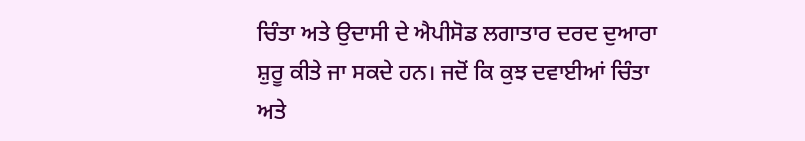ਚਿੰਤਾ ਅਤੇ ਉਦਾਸੀ ਦੇ ਐਪੀਸੋਡ ਲਗਾਤਾਰ ਦਰਦ ਦੁਆਰਾ ਸ਼ੁਰੂ ਕੀਤੇ ਜਾ ਸਕਦੇ ਹਨ। ਜਦੋਂ ਕਿ ਕੁਝ ਦਵਾਈਆਂ ਚਿੰਤਾ ਅਤੇ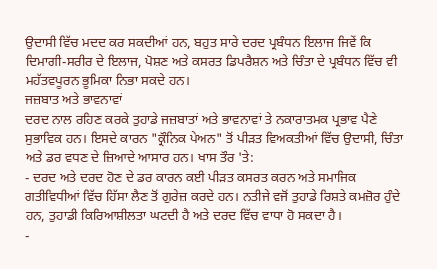ਉਦਾਸੀ ਵਿੱਚ ਮਦਦ ਕਰ ਸਕਦੀਆਂ ਹਨ, ਬਹੁਤ ਸਾਰੇ ਦਰਦ ਪ੍ਰਬੰਧਨ ਇਲਾਜ ਜਿਵੇਂ ਕਿ ਦਿਮਾਗੀ-ਸਰੀਰ ਦੇ ਇਲਾਜ, ਪੋਸ਼ਣ ਅਤੇ ਕਸਰਤ ਡਿਪਰੈਸ਼ਨ ਅਤੇ ਚਿੰਤਾ ਦੇ ਪ੍ਰਬੰਧਨ ਵਿੱਚ ਵੀ ਮਹੱਤਵਪੂਰਨ ਭੂਮਿਕਾ ਨਿਭਾ ਸਕਦੇ ਹਨ।
ਜਜ਼ਬਾਤ ਅਤੇ ਭਾਵਨਾਵਾਂ
ਦਰਦ ਨਾਲ ਰਹਿਣ ਕਰਕੇ ਤੁਹਾਡੇ ਜਜ਼ਬਾਤਾਂ ਅਤੇ ਭਾਵਨਾਵਾਂ ਤੇ ਨਕਾਰਾਤਮਕ ਪ੍ਰਭਾਵ ਪੈਣੇ ਸੁਭਾਵਿਕ ਹਨ। ਇਸਦੇ ਕਾਰਨ "ਕ੍ਰੌਨਿਕ ਪੇਅਨ" ਤੋਂ ਪੀੜਤ ਵਿਅਕਤੀਆਂ ਵਿੱਚ ਉਦਾਸੀ, ਚਿੰਤਾ ਅਤੇ ਡਰ ਵਧਣ ਦੇ ਜ਼ਿਆਦੇ ਆਸਾਰ ਹਨ। ਖਾਸ ਤੌਰ 'ਤੇ:
- ਦਰਦ ਅਤੇ ਦਰਦ ਹੋਣ ਦੇ ਡਰ ਕਾਰਨ ਕਈ ਪੀੜਤ ਕਸਰਤ ਕਰਨ ਅਤੇ ਸਮਾਜਿਕ ਗਤੀਵਿਧੀਆਂ ਵਿੱਚ ਹਿੱਸਾ ਲੈਣ ਤੋਂ ਗੁਰੇਜ਼ ਕਰਦੇ ਹਨ। ਨਤੀਜੇ ਵਜੋਂ ਤੁਹਾਡੇ ਰਿਸ਼ਤੇ ਕਮਜ਼ੋਰ ਹੁੰਦੇ ਹਨ, ਤੁਹਾਡੀ ਕਿਰਿਆਸ਼ੀਲਤਾ ਘਟਦੀ ਹੈ ਅਤੇ ਦਰਦ ਵਿੱਚ ਵਾਧਾ ਹੋ ਸਕਦਾ ਹੈ।
-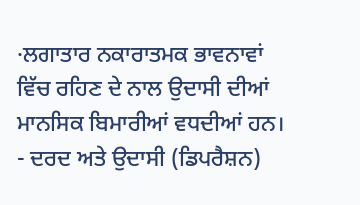·ਲਗਾਤਾਰ ਨਕਾਰਾਤਮਕ ਭਾਵਨਾਵਾਂ ਵਿੱਚ ਰਹਿਣ ਦੇ ਨਾਲ ਉਦਾਸੀ ਦੀਆਂ ਮਾਨਸਿਕ ਬਿਮਾਰੀਆਂ ਵਧਦੀਆਂ ਹਨ।
- ਦਰਦ ਅਤੇ ਉਦਾਸੀ (ਡਿਪਰੈਸ਼ਨ)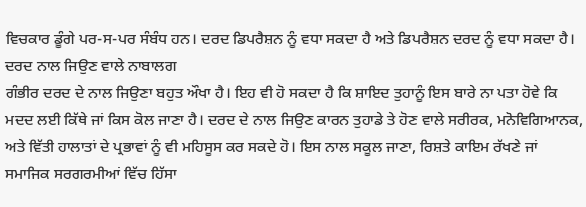ਵਿਚਕਾਰ ਡੂੰਗੇ ਪਰ-ਸ-ਪਰ ਸੰਬੰਧ ਹਨ। ਦਰਦ ਡਿਪਰੈਸ਼ਨ ਨੂੰ ਵਧਾ ਸਕਦਾ ਹੈ ਅਤੇ ਡਿਪਰੈਸ਼ਨ ਦਰਦ ਨੂੰ ਵਧਾ ਸਕਦਾ ਹੈ।
ਦਰਦ ਨਾਲ ਜਿਉਣ ਵਾਲੇ ਨਾਬਾਲਗ
ਗੰਭੀਰ ਦਰਦ ਦੇ ਨਾਲ ਜਿਉਣਾ ਬਹੁਤ ਔਖਾ ਹੈ। ਇਹ ਵੀ ਹੋ ਸਕਦਾ ਹੈ ਕਿ ਸ਼ਾਇਦ ਤੁਹਾਨੂੰ ਇਸ ਬਾਰੇ ਨਾ ਪਤਾ ਹੋਵੇ ਕਿ ਮਦਦ ਲਈ ਕਿੱਥੇ ਜਾਂ ਕਿਸ ਕੋਲ ਜਾਣਾ ਹੈ। ਦਰਦ ਦੇ ਨਾਲ ਜਿਉਣ ਕਾਰਨ ਤੁਹਾਡੇ ਤੇ ਹੋਣ ਵਾਲੇ ਸਰੀਰਕ, ਮਨੋਵਿਗਿਆਨਕ, ਅਤੇ ਵਿੱਤੀ ਹਾਲਾਤਾਂ ਦੇ ਪ੍ਰਭਾਵਾਂ ਨੂੰ ਵੀ ਮਹਿਸੂਸ ਕਰ ਸਕਦੇ ਹੋ। ਇਸ ਨਾਲ ਸਕੂਲ ਜਾਣਾ, ਰਿਸ਼ਤੇ ਕਾਇਮ ਰੱਖਣੇ ਜਾਂ ਸਮਾਜਿਕ ਸਰਗਰਮੀਆਂ ਵਿੱਚ ਹਿੱਸਾ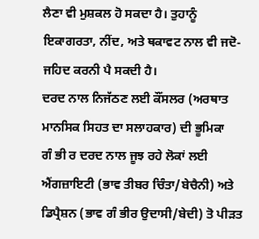ਲੈਣਾ ਵੀ ਮੁਸ਼ਕਲ ਹੋ ਸਕਦਾ ਹੈ। ਤੁਹਾਨੂੰ ਇਕਾਗਰਤਾ, ਨੀਂਦ, ਅਤੇ ਥਕਾਵਟ ਨਾਲ ਵੀ ਜਦੋ-ਜਹਿਦ ਕਰਨੀ ਪੈ ਸਕਦੀ ਹੈ।
ਦਰਦ ਨਾਲ ਨਿਜੱਠਣ ਲਈ ਕੌਂਸਲਰ (ਅਰਥਾਤ ਮਾਨਸਿਕ ਸਿਹਤ ਦਾ ਸਲਾਹਕਾਰ) ਦੀ ਭੂਮਿਕਾ
ਗੰ ਭੀ ਰ ਦਰਦ ਨਾਲ ਜੂਝ ਰਹੇ ਲੋਕਾਂ ਲਈ ਐਂਗਜ਼ਾਇਟੀ (ਭਾਵ ਤੀਬਰ ਚਿੰਤਾ/ਬੇਚੈਨੀ) ਅਤੇ ਡਿਪ੍ਰੈਸ਼ਨ (ਭਾਵ ਗੰ ਭੀਰ ਉਦਾਸੀ/ਬੇਦੀ) ਤੋ ਪੀੜਤ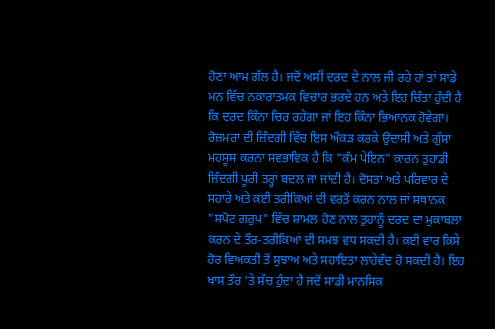ਹੋਣਾ ਆਮ ਗੱਲ ਹੈ। ਜਦੋਂ ਅਸੀਂ ਦਰਦ ਦੇ ਨਾਲ ਜੀ ਰਹੇ ਹਾਂ ਤਾਂ ਸਾਡੇ ਮਨ ਵਿੱਚ ਨਕਾਰਾਤਮਕ ਵਿਚਾਰ ਭਰਦੇ ਹਨ ਅਤੇ ਇਹ ਚਿੰਤਾ ਹੁੰਦੀ ਹੈ ਕਿ ਦਰਦ ਕਿੰਨਾ ਚਿਰ ਰਹੇਗਾ ਜਾਂ ਇਹ ਕਿੰਨਾ ਭਿਆਨਕ ਹੋਵੇਗਾ। ਰੋਜ਼ਮਰਾ ਦੀ ਜ਼ਿੰਦਗੀ ਵਿੱਚ ਇਸ ਔਕੜ ਕਰਕੇ ਉਦਾਸੀ ਅਤੇ ਗੁੱਸਾ ਮਹਸੂਸ ਕਰਨਾ ਸਵਭਾਵਿਕ ਹੈ ਕਿ "ਕੰਮ ਪੇਇਨ" ਕਾਰਨ ਤੁਹਾਡੀ ਜ਼ਿੰਦਗੀ ਪੂਰੀ ਤਰ੍ਹਾਂ ਬਦਲ ਜਾ ਜਾਂਦੀ ਹੈ। ਦੋਸਤਾਂ ਅਤੇ ਪਰਿਵਾਰ ਦੇ ਸਹਾਰੇ ਅਤੇ ਕਈ ਤਰੀਕਿਆਂ ਦੀ ਵਰਤੋਂ ਕਰਨ ਨਾਲ ਜਾਂ ਸਥਾਨਕ "ਸਪੋਟ ਗਰੁਪ" ਵਿੱਚ ਸ਼ਾਮਲ ਹੋਣ ਨਾਲ ਤੁਹਾਨੂੰ ਦਰਦ ਦਾ ਮੁਕਾਬਲਾ ਕਰਨ ਦੇ ਤੌਰ-ਤਰੀਕਿਆਂ ਦੀ ਸਮਝ ਵਧ ਸਕਦੀ ਹੈ। ਕਈ ਵਾਰ ਕਿਸੇ ਹੋਰ ਵਿਅਕਤੀ ਤੋਂ ਸੁਝਾਅ ਅਤੇ ਸਹਾਇਤਾ ਲਾਹੇਵੰਦ ਹੋ ਸਕਦੀ ਹੈ। ਇਹ ਖਾਸ ਤੌਰ 'ਤੇ ਸੱਚ ਹੁੰਦਾ ਹੈ ਜਦੋਂ ਸਾਡੀ ਮਾਨਸਿਕ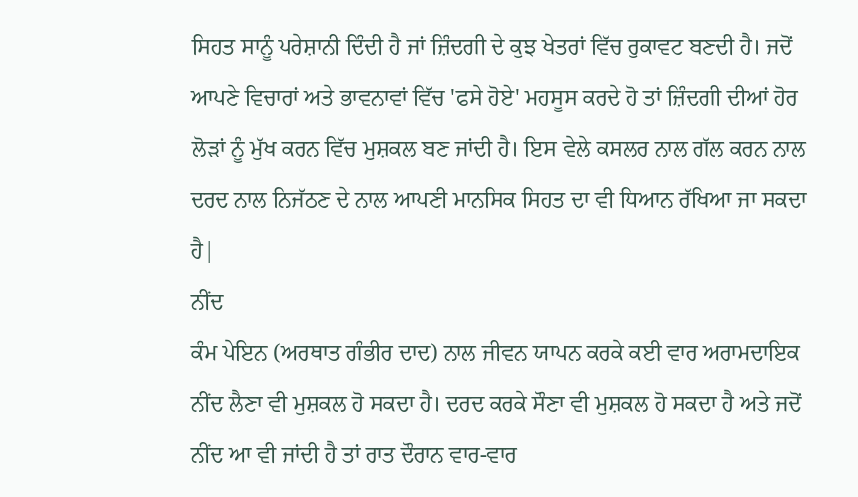ਸਿਹਤ ਸਾਨੂੰ ਪਰੇਸ਼ਾਨੀ ਦਿੰਦੀ ਹੈ ਜਾਂ ਜ਼ਿੰਦਗੀ ਦੇ ਕੁਝ ਖੇਤਰਾਂ ਵਿੱਚ ਰੁਕਾਵਟ ਬਣਦੀ ਹੈ। ਜਦੋਂ ਆਪਣੇ ਵਿਚਾਰਾਂ ਅਤੇ ਭਾਵਨਾਵਾਂ ਵਿੱਚ 'ਫਸੇ ਹੋਏ' ਮਹਸੂਸ ਕਰਦੇ ਹੋ ਤਾਂ ਜ਼ਿੰਦਗੀ ਦੀਆਂ ਹੋਰ ਲੋੜਾਂ ਨੂੰ ਮੁੱਖ ਕਰਨ ਵਿੱਚ ਮੁਸ਼ਕਲ ਬਣ ਜਾਂਦੀ ਹੈ। ਇਸ ਵੇਲੇ ਕਸਲਰ ਨਾਲ ਗੱਲ ਕਰਨ ਨਾਲ ਦਰਦ ਨਾਲ ਨਿਜੱਠਣ ਦੇ ਨਾਲ ਆਪਣੀ ਮਾਨਸਿਕ ਸਿਹਤ ਦਾ ਵੀ ਧਿਆਨ ਰੱਖਿਆ ਜਾ ਸਕਦਾ ਹੈ|
ਨੀਂਦ
ਕੰਮ ਪੇਇਨ (ਅਰਥਾਤ ਗੰਭੀਰ ਦਾਦ) ਨਾਲ ਜੀਵਨ ਯਾਪਨ ਕਰਕੇ ਕਈ ਵਾਰ ਅਰਾਮਦਾਇਕ ਨੀਂਦ ਲੈਣਾ ਵੀ ਮੁਸ਼ਕਲ ਹੋ ਸਕਦਾ ਹੈ। ਦਰਦ ਕਰਕੇ ਸੌਣਾ ਵੀ ਮੁਸ਼ਕਲ ਹੋ ਸਕਦਾ ਹੈ ਅਤੇ ਜਦੋਂ ਨੀਂਦ ਆ ਵੀ ਜਾਂਦੀ ਹੈ ਤਾਂ ਰਾਤ ਦੌਰਾਨ ਵਾਰ-ਵਾਰ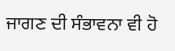ਜਾਗਣ ਦੀ ਸੰਭਾਵਨਾ ਵੀ ਹੋ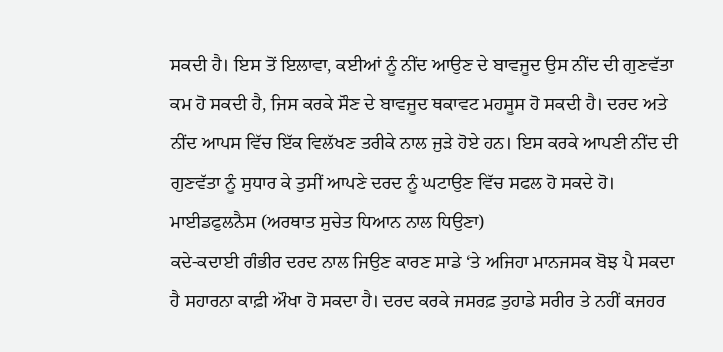ਸਕਦੀ ਹੈ। ਇਸ ਤੋਂ ਇਲਾਵਾ, ਕਈਆਂ ਨੂੰ ਨੀਂਦ ਆਉਣ ਦੇ ਬਾਵਜੂਦ ਉਸ ਨੀਂਦ ਦੀ ਗੁਣਵੱਤਾ ਕਮ ਹੋ ਸਕਦੀ ਹੈ, ਜਿਸ ਕਰਕੇ ਸੌਣ ਦੇ ਬਾਵਜੂਦ ਥਕਾਵਟ ਮਹਸੂਸ ਹੋ ਸਕਦੀ ਹੈ। ਦਰਦ ਅਤੇ ਨੀਂਦ ਆਪਸ ਵਿੱਚ ਇੱਕ ਵਿਲੱਖਣ ਤਰੀਕੇ ਨਾਲ ਜੁੜੇ ਹੋਏ ਹਨ। ਇਸ ਕਰਕੇ ਆਪਣੀ ਨੀਂਦ ਦੀ ਗੁਣਵੱਤਾ ਨੂੰ ਸੁਧਾਰ ਕੇ ਤੁਸੀਂ ਆਪਣੇ ਦਰਦ ਨੂੰ ਘਟਾਉਣ ਵਿੱਚ ਸਫਲ ਹੋ ਸਕਦੇ ਹੋ।
ਮਾਈਡਫੁਲਨੈਸ (ਅਰਥਾਤ ਸੁਚੇਤ ਧਿਆਨ ਨਾਲ ਧਿਉਣਾ)
ਕਦੇ-ਕਦਾਈ ਗੰਭੀਰ ਦਰਦ ਨਾਲ ਜਿਉਣ ਕਾਰਣ ਸਾਡੇ ‘ਤੇ ਅਜਿਹਾ ਮਾਨਜਸਕ ਬੋਝ ਪੈ ਸਕਦਾ ਹੈ ਸਹਾਰਨਾ ਕਾਫ਼ੀ ਔਖਾ ਹੋ ਸਕਦਾ ਹੈ। ਦਰਦ ਕਰਕੇ ਜਸਰਫ਼ ਤੁਹਾਡੇ ਸਰੀਰ ਤੇ ਨਹੀਂ ਕਜਹਰ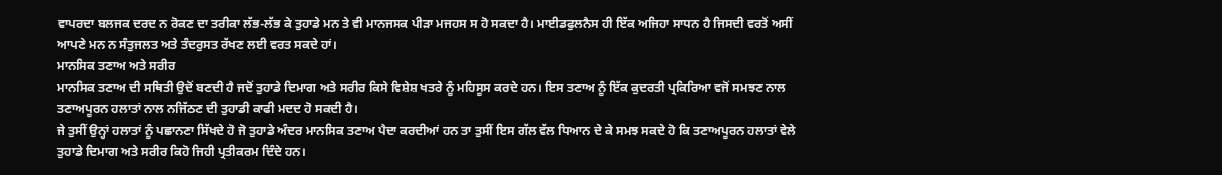ਵਾਪਰਦਾ ਬਲਜਕ ਦਰਦ ਨ ਰੋਕਣ ਦਾ ਤਰੀਕਾ ਲੱਭ-ਲੱਭ ਕੇ ਤੁਹਾਡੇ ਮਨ ਤੇ ਵੀ ਮਾਨਜਸਕ ਪੀੜਾ ਮਜਹਸ ਸ ਹੋ ਸਕਦਾ ਹੈ। ਮਾਈਡਫੁਲਨੈਸ ਹੀ ਇੱਕ ਅਜਿਹਾ ਸਾਧਨ ਹੈ ਜਿਸਦੀ ਵਰਤੋਂ ਅਸੀਂ ਆਪਣੇ ਮਨ ਨ ਸੰਤੁਜਲਤ ਅਤੇ ਤੰਦਰੁਸਤ ਰੱਖਣ ਲਈ ਵਰਤ ਸਕਦੇ ਹਾਂ।
ਮਾਨਸਿਕ ਤਣਾਅ ਅਤੇ ਸਰੀਰ
ਮਾਨਸਿਕ ਤਣਾਅ ਦੀ ਸਥਿਤੀ ਉਦੋਂ ਬਣਦੀ ਹੈ ਜਦੋਂ ਤੁਹਾਡੇ ਦਿਮਾਗ ਅਤੇ ਸਰੀਰ ਕਿਸੇ ਵਿਸ਼ੇਸ਼ ਖਤਰੇ ਨੂੰ ਮਹਿਸੂਸ ਕਰਦੇ ਹਨ। ਇਸ ਤਣਾਅ ਨੂੰ ਇੱਕ ਕੁਦਰਤੀ ਪ੍ਰਕਿਰਿਆ ਵਜੋਂ ਸਮਝਣ ਨਾਲ ਤਣਾਅਪੂਰਨ ਹਲਾਤਾਂ ਨਾਲ ਨਜਿੱਠਣ ਦੀ ਤੁਹਾਡੀ ਕਾਫੀ ਮਦਦ ਹੋ ਸਕਦੀ ਹੈ।
ਜੇ ਤੁਸੀਂ ਉਨ੍ਹਾਂ ਹਲਾਤਾਂ ਨੂੰ ਪਛਾਨਣਾ ਸਿੱਖਦੇ ਹੋ ਜੋ ਤੁਹਾਡੇ ਅੰਦਰ ਮਾਨਸਿਕ ਤਣਾਅ ਪੈਦਾ ਕਰਦੀਆਂ ਹਨ ਤਾ ਤੁਸੀਂ ਇਸ ਗੱਲ ਵੱਲ ਧਿਆਨ ਦੇ ਕੇ ਸਮਝ ਸਕਦੇ ਹੋ ਕਿ ਤਣਾਅਪੂਰਨ ਹਲਾਤਾਂ ਵੇਲੇ ਤੁਹਾਡੇ ਦਿਮਾਗ ਅਤੇ ਸਰੀਰ ਕਿਹੋ ਜਿਹੀ ਪ੍ਰਤੀਕਰਮ ਦਿੰਦੇ ਹਨ।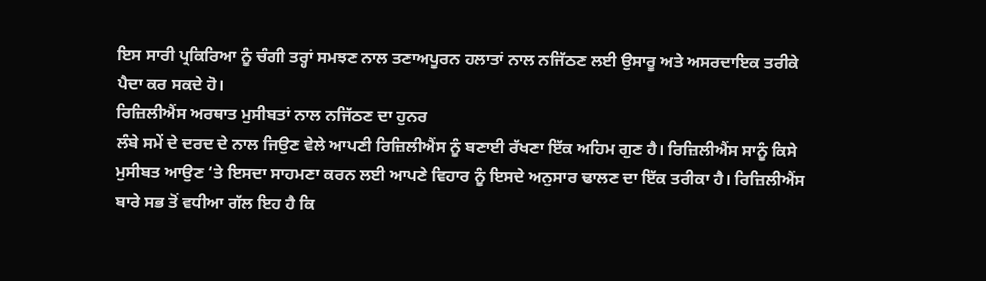ਇਸ ਸਾਰੀ ਪ੍ਰਕਿਰਿਆ ਨੂੰ ਚੰਗੀ ਤਰ੍ਹਾਂ ਸਮਝਣ ਨਾਲ ਤਣਾਅਪੂਰਨ ਹਲਾਤਾਂ ਨਾਲ ਨਜਿੱਠਣ ਲਈ ਉਸਾਰੂ ਅਤੇ ਅਸਰਦਾਇਕ ਤਰੀਕੇ ਪੈਦਾ ਕਰ ਸਕਦੇ ਹੋ।
ਰਿਜ਼ਿਲੀਐਂਸ ਅਰਥਾਤ ਮੁਸੀਬਤਾਂ ਨਾਲ ਨਜਿੱਠਣ ਦਾ ਹੁਨਰ
ਲੰਬੇ ਸਮੇਂ ਦੇ ਦਰਦ ਦੇ ਨਾਲ ਜਿਉਣ ਵੇਲੇ ਆਪਣੀ ਰਿਜ਼ਿਲੀਐਂਸ ਨੂੰ ਬਣਾਈ ਰੱਖਣਾ ਇੱਕ ਅਹਿਮ ਗੁਣ ਹੈ। ਰਿਜ਼ਿਲੀਐਂਸ ਸਾਨੂੰ ਕਿਸੇ ਮੁਸੀਬਤ ਆਉਣ ‘ਤੇ ਇਸਦਾ ਸਾਹਮਣਾ ਕਰਨ ਲਈ ਆਪਣੇ ਵਿਹਾਰ ਨੂੰ ਇਸਦੇ ਅਨੁਸਾਰ ਢਾਲਣ ਦਾ ਇੱਕ ਤਰੀਕਾ ਹੈ। ਰਿਜ਼ਿਲੀਐਂਸ ਬਾਰੇ ਸਭ ਤੋਂ ਵਧੀਆ ਗੱਲ ਇਹ ਹੈ ਕਿ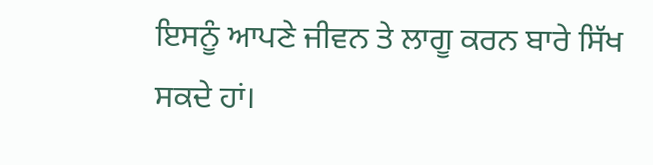ਇਸਨੂੰ ਆਪਣੇ ਜੀਵਨ ਤੇ ਲਾਗੂ ਕਰਨ ਬਾਰੇ ਸਿੱਖ ਸਕਦੇ ਹਾਂ।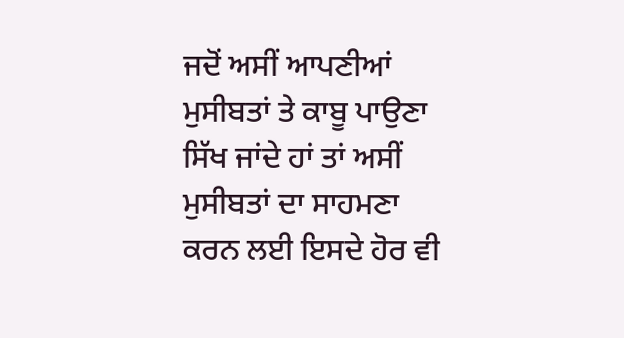ਜਦੋਂ ਅਸੀਂ ਆਪਣੀਆਂ ਮੁਸੀਬਤਾਂ ਤੇ ਕਾਬੂ ਪਾਉਣਾ ਸਿੱਖ ਜਾਂਦੇ ਹਾਂ ਤਾਂ ਅਸੀਂ ਮੁਸੀਬਤਾਂ ਦਾ ਸਾਹਮਣਾ ਕਰਨ ਲਈ ਇਸਦੇ ਹੋਰ ਵੀ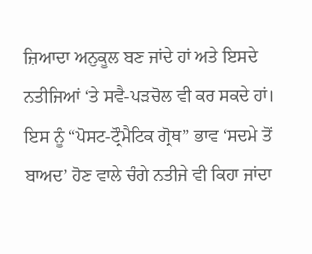ਜ਼ਿਆਦਾ ਅਨੁਕੂਲ ਬਣ ਜਾਂਦੇ ਹਾਂ ਅਤੇ ਇਸਦੇ ਨਤੀਜਿਆਂ ‘ਤੇ ਸਵੈ-ਪੜਚੋਲ ਵੀ ਕਰ ਸਕਦੇ ਹਾਂ। ਇਸ ਨੂੰ “ਪੋਸਟ-ਟ੍ਰੌਮੈਟਿਕ ਗ੍ਰੋਥ” ਭਾਵ ‘ਸਦਮੇ ਤੋਂ ਬਾਅਦ’ ਹੋਣ ਵਾਲੇ ਚੰਗੇ ਨਤੀਜੇ ਵੀ ਕਿਹਾ ਜਾਂਦਾ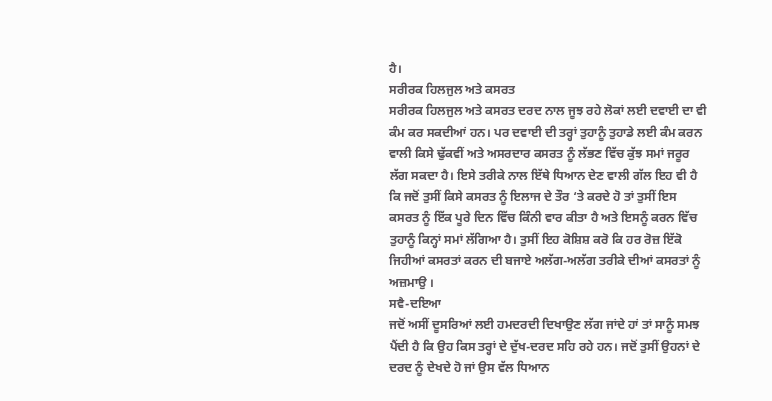ਹੈ।
ਸਰੀਰਕ ਹਿਲਜੁਲ ਅਤੇ ਕਸਰਤ
ਸਰੀਰਕ ਹਿਲਜੁਲ ਅਤੇ ਕਸਰਤ ਦਰਦ ਨਾਲ ਜੂਝ ਰਹੇ ਲੋਕਾਂ ਲਈ ਦਵਾਈ ਦਾ ਵੀ ਕੰਮ ਕਰ ਸਕਦੀਆਂ ਹਨ। ਪਰ ਦਵਾਈ ਦੀ ਤਰ੍ਹਾਂ ਤੁਹਾਨੂੰ ਤੁਹਾਡੇ ਲਈ ਕੰਮ ਕਰਨ ਵਾਲੀ ਕਿਸੇ ਢੁੱਕਵੀਂ ਅਤੇ ਅਸਰਦਾਰ ਕਸਰਤ ਨੂੰ ਲੱਭਣ ਵਿੱਚ ਕੁੱਝ ਸਮਾਂ ਜਰੂਰ ਲੱਗ ਸਕਦਾ ਹੈ। ਇਸੇ ਤਰੀਕੇ ਨਾਲ ਇੱਥੇ ਧਿਆਨ ਦੇਣ ਵਾਲੀ ਗੱਲ ਇਹ ਵੀ ਹੈ ਕਿ ਜਦੋਂ ਤੁਸੀਂ ਕਿਸੇ ਕਸਰਤ ਨੂੰ ਇਲਾਜ ਦੇ ਤੌਰ ‘ਤੇ ਕਰਦੇ ਹੋ ਤਾਂ ਤੁਸੀਂ ਇਸ ਕਸਰਤ ਨੂੰ ਇੱਕ ਪੂਰੇ ਦਿਨ ਵਿੱਚ ਕਿੰਨੀ ਵਾਰ ਕੀਤਾ ਹੈ ਅਤੇ ਇਸਨੂੰ ਕਰਨ ਵਿੱਚ ਤੁਹਾਨੂੰ ਕਿਨ੍ਹਾਂ ਸਮਾਂ ਲੱਗਿਆ ਹੈ। ਤੁਸੀਂ ਇਹ ਕੋਸ਼ਿਸ਼ ਕਰੋ ਕਿ ਹਰ ਰੋਜ਼ ਇੱਕੋ ਜਿਹੀਆਂ ਕਸਰਤਾਂ ਕਰਨ ਦੀ ਬਜਾਏ ਅਲੱਗ-ਅਲੱਗ ਤਰੀਕੇ ਦੀਆਂ ਕਸਰਤਾਂ ਨੂੰ ਅਜ਼ਮਾਉ ।
ਸਵੈ-ਦਇਆ
ਜਦੋਂ ਅਸੀਂ ਦੂਸਰਿਆਂ ਲਈ ਹਮਦਰਦੀ ਦਿਖਾਉਣ ਲੱਗ ਜਾਂਦੇ ਹਾਂ ਤਾਂ ਸਾਨੂੰ ਸਮਝ ਪੈਂਦੀ ਹੈ ਕਿ ਉਹ ਕਿਸ ਤਰ੍ਹਾਂ ਦੇ ਦੁੱਖ-ਦਰਦ ਸਹਿ ਰਹੇ ਹਨ। ਜਦੋਂ ਤੁਸੀਂ ਉਹਨਾਂ ਦੇ ਦਰਦ ਨੂੰ ਦੇਖਦੇ ਹੋ ਜਾਂ ਉਸ ਵੱਲ ਧਿਆਨ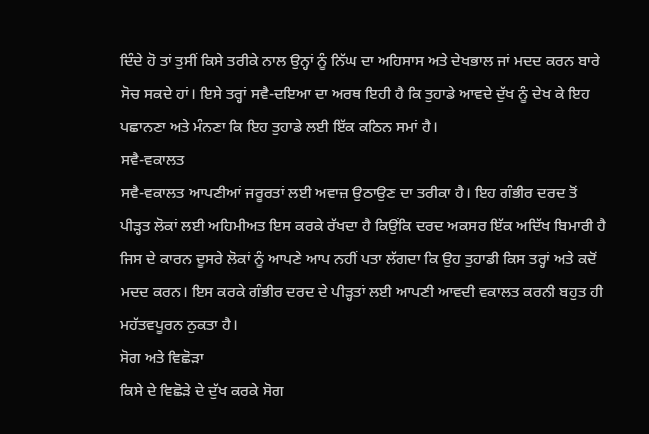ਦਿੰਦੇ ਹੋ ਤਾਂ ਤੁਸੀਂ ਕਿਸੇ ਤਰੀਕੇ ਨਾਲ ਉਨ੍ਹਾਂ ਨੂੰ ਨਿੱਘ ਦਾ ਅਹਿਸਾਸ ਅਤੇ ਦੇਖਭਾਲ ਜਾਂ ਮਦਦ ਕਰਨ ਬਾਰੇ ਸੋਚ ਸਕਦੇ ਹਾਂ। ਇਸੇ ਤਰ੍ਹਾਂ ਸਵੈ-ਦਇਆ ਦਾ ਅਰਥ ਇਹੀ ਹੈ ਕਿ ਤੁਹਾਡੇ ਆਵਦੇ ਦੁੱਖ ਨੂੰ ਦੇਖ ਕੇ ਇਹ ਪਛਾਨਣਾ ਅਤੇ ਮੰਨਣਾ ਕਿ ਇਹ ਤੁਹਾਡੇ ਲਈ ਇੱਕ ਕਠਿਨ ਸਮਾਂ ਹੈ।
ਸਵੈ-ਵਕਾਲਤ
ਸਵੈ-ਵਕਾਲਤ ਆਪਣੀਆਂ ਜਰੂਰਤਾਂ ਲਈ ਅਵਾਜ਼ ਉਠਾਉਣ ਦਾ ਤਰੀਕਾ ਹੈ। ਇਹ ਗੰਭੀਰ ਦਰਦ ਤੋਂ ਪੀੜ੍ਹਤ ਲੋਕਾਂ ਲਈ ਅਹਿਮੀਅਤ ਇਸ ਕਰਕੇ ਰੱਖਦਾ ਹੈ ਕਿਉਂਕਿ ਦਰਦ ਅਕਸਰ ਇੱਕ ਅਦਿੱਖ ਬਿਮਾਰੀ ਹੈ ਜਿਸ ਦੇ ਕਾਰਨ ਦੂਸਰੇ ਲੋਕਾਂ ਨੂੰ ਆਪਣੇ ਆਪ ਨਹੀਂ ਪਤਾ ਲੱਗਦਾ ਕਿ ਉਹ ਤੁਹਾਡੀ ਕਿਸ ਤਰ੍ਹਾਂ ਅਤੇ ਕਦੋਂ ਮਦਦ ਕਰਨ। ਇਸ ਕਰਕੇ ਗੰਭੀਰ ਦਰਦ ਦੇ ਪੀੜ੍ਹਤਾਂ ਲਈ ਆਪਣੀ ਆਵਦੀ ਵਕਾਲਤ ਕਰਨੀ ਬਹੁਤ ਹੀ ਮਹੱਤਵਪੂਰਨ ਨੁਕਤਾ ਹੈ।
ਸੋਗ ਅਤੇ ਵਿਛੋੜਾ
ਕਿਸੇ ਦੇ ਵਿਛੋੜੇ ਦੇ ਦੁੱਖ ਕਰਕੇ ਸੋਗ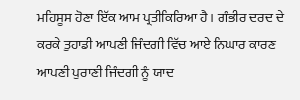ਮਹਿਸੂਸ ਹੋਣਾ ਇੱਕ ਆਮ ਪ੍ਰਤੀਕਿਰਿਆ ਹੈ। ਗੰਭੀਰ ਦਰਦ ਦੇ ਕਰਕੇ ਤੁਹਾਡੀ ਆਪਣੀ ਜਿੰਦਗੀ ਵਿੱਚ ਆਏ ਨਿਘਾਰ ਕਾਰਣ ਆਪਣੀ ਪੁਰਾਣੀ ਜਿੰਦਗੀ ਨੂੰ ਯਾਦ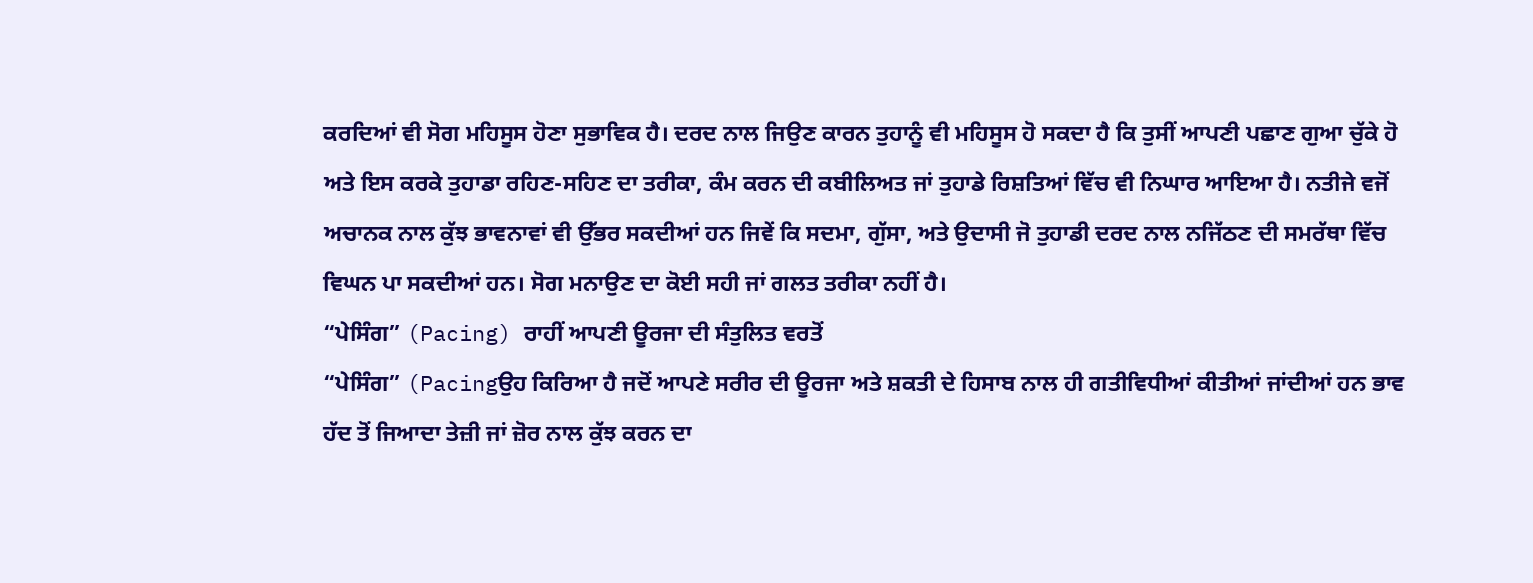ਕਰਦਿਆਂ ਵੀ ਸੋਗ ਮਹਿਸੂਸ ਹੋਣਾ ਸੁਭਾਵਿਕ ਹੈ। ਦਰਦ ਨਾਲ ਜਿਉਣ ਕਾਰਨ ਤੁਹਾਨੂੰ ਵੀ ਮਹਿਸੂਸ ਹੋ ਸਕਦਾ ਹੈ ਕਿ ਤੁਸੀਂ ਆਪਣੀ ਪਛਾਣ ਗੁਆ ਚੁੱਕੇ ਹੋ ਅਤੇ ਇਸ ਕਰਕੇ ਤੁਹਾਡਾ ਰਹਿਣ-ਸਹਿਣ ਦਾ ਤਰੀਕਾ, ਕੰਮ ਕਰਨ ਦੀ ਕਬੀਲਿਅਤ ਜਾਂ ਤੁਹਾਡੇ ਰਿਸ਼ਤਿਆਂ ਵਿੱਚ ਵੀ ਨਿਘਾਰ ਆਇਆ ਹੈ। ਨਤੀਜੇ ਵਜੋਂ ਅਚਾਨਕ ਨਾਲ ਕੁੱਝ ਭਾਵਨਾਵਾਂ ਵੀ ਉੱਭਰ ਸਕਦੀਆਂ ਹਨ ਜਿਵੇਂ ਕਿ ਸਦਮਾ, ਗੁੱਸਾ, ਅਤੇ ਉਦਾਸੀ ਜੋ ਤੁਹਾਡੀ ਦਰਦ ਨਾਲ ਨਜਿੱਠਣ ਦੀ ਸਮਰੱਥਾ ਵਿੱਚ ਵਿਘਨ ਪਾ ਸਕਦੀਆਂ ਹਨ। ਸੋਗ ਮਨਾਉਣ ਦਾ ਕੋਈ ਸਹੀ ਜਾਂ ਗਲਤ ਤਰੀਕਾ ਨਹੀਂ ਹੈ।
“ਪੇਸਿੰਗ” (Pacing) ਰਾਹੀਂ ਆਪਣੀ ਊਰਜਾ ਦੀ ਸੰਤੁਲਿਤ ਵਰਤੋਂ
“ਪੇਸਿੰਗ” (Pacingਉਹ ਕਿਰਿਆ ਹੈ ਜਦੋਂ ਆਪਣੇ ਸਰੀਰ ਦੀ ਊਰਜਾ ਅਤੇ ਸ਼ਕਤੀ ਦੇ ਹਿਸਾਬ ਨਾਲ ਹੀ ਗਤੀਵਿਧੀਆਂ ਕੀਤੀਆਂ ਜਾਂਦੀਆਂ ਹਨ ਭਾਵ ਹੱਦ ਤੋਂ ਜਿਆਦਾ ਤੇਜ਼ੀ ਜਾਂ ਜ਼ੋਰ ਨਾਲ ਕੁੱਝ ਕਰਨ ਦਾ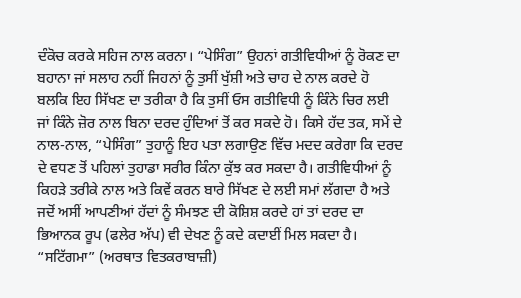ਦੰਕੋਚ ਕਰਕੇ ਸਹਿਜ ਨਾਲ ਕਰਨਾ। “ਪੇਸਿੰਗ” ਉਹਨਾਂ ਗਤੀਵਿਧੀਆਂ ਨੂੰ ਰੋਕਣ ਦਾ ਬਹਾਨਾ ਜਾਂ ਸਲਾਹ ਨਹੀਂ ਜਿਹਨਾਂ ਨੂੰ ਤੁਸੀਂ ਖੁੱਸ਼ੀ ਅਤੇ ਚਾਹ ਦੇ ਨਾਲ ਕਰਦੇ ਹੋ ਬਲਕਿ ਇਹ ਸਿੱਖਣ ਦਾ ਤਰੀਕਾ ਹੈ ਕਿ ਤੁਸੀਂ ਓਸ ਗਤੀਵਿਧੀ ਨੂੰ ਕਿੰਨੇ ਚਿਰ ਲਈ ਜਾਂ ਕਿੰਨੇ ਜ਼ੋਰ ਨਾਲ ਬਿਨਾ ਦਰਦ ਹੁੰਦਿਆਂ ਤੋਂ ਕਰ ਸਕਦੇ ਹੋ। ਕਿਸੇ ਹੱਦ ਤਕ, ਸਮੇਂ ਦੇ ਨਾਲ-ਨਾਲ, “ਪੇਸਿੰਗ” ਤੁਹਾਨੂੰ ਇਹ ਪਤਾ ਲਗਾਉਣ ਵਿੱਚ ਮਦਦ ਕਰੇਗਾ ਕਿ ਦਰਦ ਦੇ ਵਧਣ ਤੋਂ ਪਹਿਲਾਂ ਤੁਹਾਡਾ ਸਰੀਰ ਕਿੰਨਾ ਕੁੱਝ ਕਰ ਸਕਦਾ ਹੈ। ਗਤੀਵਿਧੀਆਂ ਨੂੰ ਕਿਹੜੇ ਤਰੀਕੇ ਨਾਲ ਅਤੇ ਕਿਵੇਂ ਕਰਨ ਬਾਰੇ ਸਿੱਖਣ ਦੇ ਲਈ ਸਮਾਂ ਲੱਗਦਾ ਹੈ ਅਤੇ ਜਦੋਂ ਅਸੀਂ ਆਪਣੀਆਂ ਹੱਦਾਂ ਨੂੰ ਸੰਮਝਣ ਦੀ ਕੋਸ਼ਿਸ਼ ਕਰਦੇ ਹਾਂ ਤਾਂ ਦਰਦ ਦਾ ਭਿਆਨਕ ਰੂਪ (ਫਲੇਰ ਅੱਪ) ਵੀ ਦੇਖਣ ਨੂੰ ਕਦੇ ਕਦਾਈਂ ਮਿਲ ਸਕਦਾ ਹੈ।
“ਸਟਿੱਗਮਾ” (ਅਰਥਾਤ ਵਿਤਕਰਾਬਾਜ਼ੀ)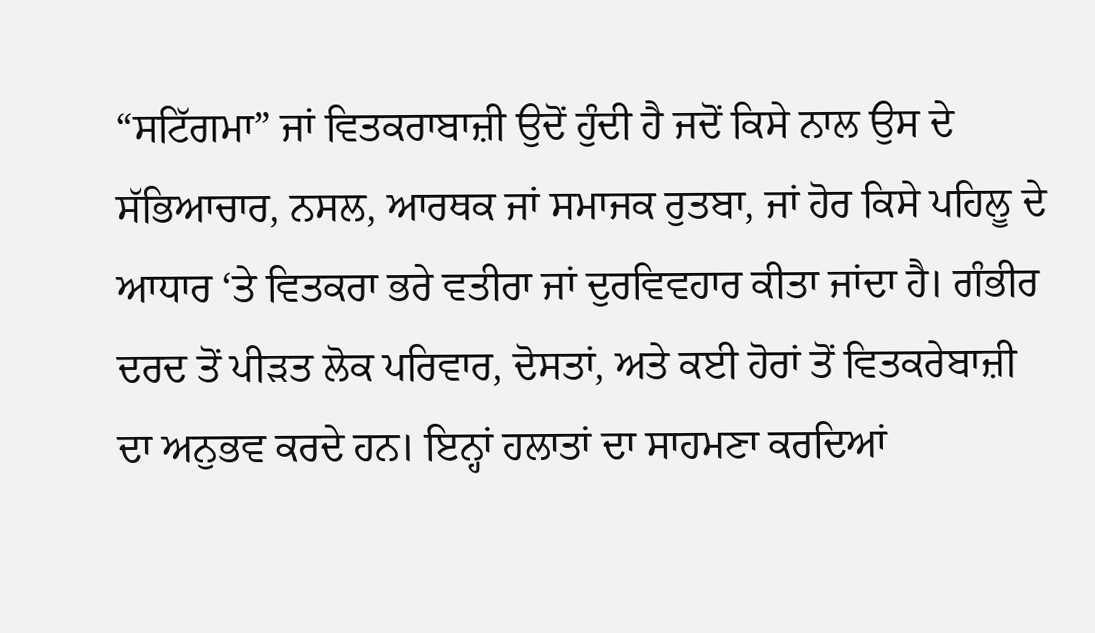“ਸਟਿੱਗਮਾ” ਜਾਂ ਵਿਤਕਰਾਬਾਜ਼ੀ ਉਦੋਂ ਹੁੰਦੀ ਹੈ ਜਦੋਂ ਕਿਸੇ ਨਾਲ ਉਸ ਦੇ ਸੱਭਿਆਚਾਰ, ਨਸਲ, ਆਰਥਕ ਜਾਂ ਸਮਾਜਕ ਰੁਤਬਾ, ਜਾਂ ਹੋਰ ਕਿਸੇ ਪਹਿਲੂ ਦੇ ਆਧਾਰ ‘ਤੇ ਵਿਤਕਰਾ ਭਰੇ ਵਤੀਰਾ ਜਾਂ ਦੁਰਵਿਵਹਾਰ ਕੀਤਾ ਜਾਂਦਾ ਹੈ। ਗੰਭੀਰ ਦਰਦ ਤੋਂ ਪੀੜਤ ਲੋਕ ਪਰਿਵਾਰ, ਦੋਸਤਾਂ, ਅਤੇ ਕਈ ਹੋਰਾਂ ਤੋਂ ਵਿਤਕਰੇਬਾਜ਼ੀ ਦਾ ਅਨੁਭਵ ਕਰਦੇ ਹਨ। ਇਨ੍ਹਾਂ ਹਲਾਤਾਂ ਦਾ ਸਾਹਮਣਾ ਕਰਦਿਆਂ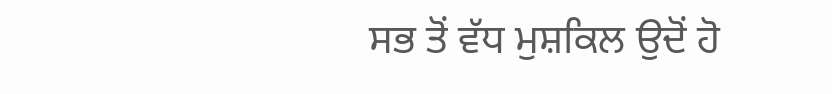ਸਭ ਤੋਂ ਵੱਧ ਮੁਸ਼ਕਿਲ ਉਦੋਂ ਹੋ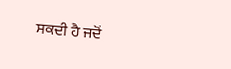ਸਕਦੀ ਹੈ ਜਦੋਂ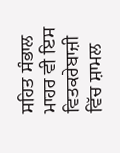ਸਹਿਤ ਸੰਭਾਲ ਮਾਹਰ ਵੀ ਇਸ ਵਿਤਕਰੇਬਾਜ਼ੀ ਵਿੱਚ ਸ਼ਾਮਲ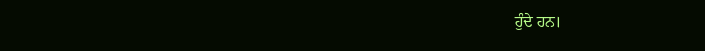ਹੁੰਦੇ ਹਨ।